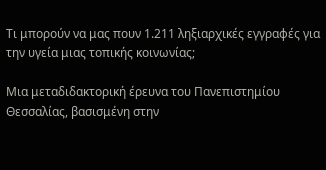Τι μπορούν να μας πουν 1.211 ληξιαρχικές εγγραφές για την υγεία μιας τοπικής κοινωνίας;

Μια μεταδιδακτορική έρευνα του Πανεπιστημίου Θεσσαλίας, βασισμένη στην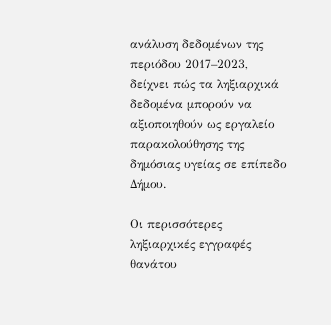ανάλυση δεδομένων της περιόδου 2017–2023, δείχνει πώς τα ληξιαρχικά δεδομένα μπορούν να αξιοποιηθούν ως εργαλείο παρακολούθησης της δημόσιας υγείας σε επίπεδο Δήμου.

Οι περισσότερες ληξιαρχικές εγγραφές θανάτου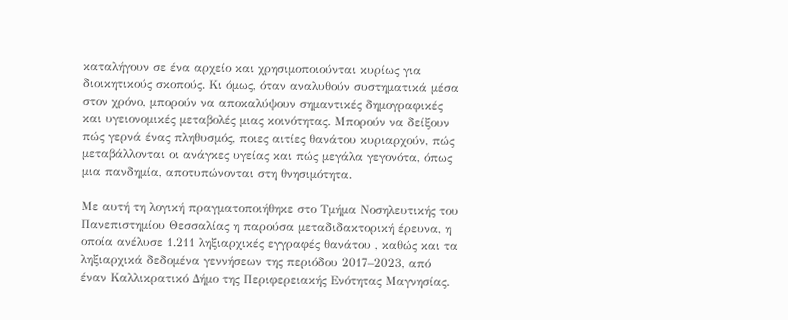καταλήγουν σε ένα αρχείο και χρησιμοποιούνται κυρίως για διοικητικούς σκοπούς. Κι όμως, όταν αναλυθούν συστηματικά μέσα στον χρόνο, μπορούν να αποκαλύψουν σημαντικές δημογραφικές και υγειονομικές μεταβολές μιας κοινότητας. Μπορούν να δείξουν πώς γερνά ένας πληθυσμός, ποιες αιτίες θανάτου κυριαρχούν, πώς μεταβάλλονται οι ανάγκες υγείας και πώς μεγάλα γεγονότα, όπως μια πανδημία, αποτυπώνονται στη θνησιμότητα.

Με αυτή τη λογική πραγματοποιήθηκε στο Τμήμα Νοσηλευτικής του Πανεπιστημίου Θεσσαλίας η παρούσα μεταδιδακτορική έρευνα, η οποία ανέλυσε 1.211 ληξιαρχικές εγγραφές θανάτου , καθώς και τα ληξιαρχικά δεδομένα γεννήσεων της περιόδου 2017–2023, από έναν Καλλικρατικό Δήμο της Περιφερειακής Ενότητας Μαγνησίας.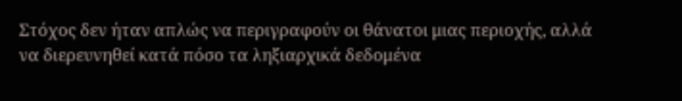Στόχος δεν ήταν απλώς να περιγραφούν οι θάνατοι μιας περιοχής, αλλά να διερευνηθεί κατά πόσο τα ληξιαρχικά δεδομένα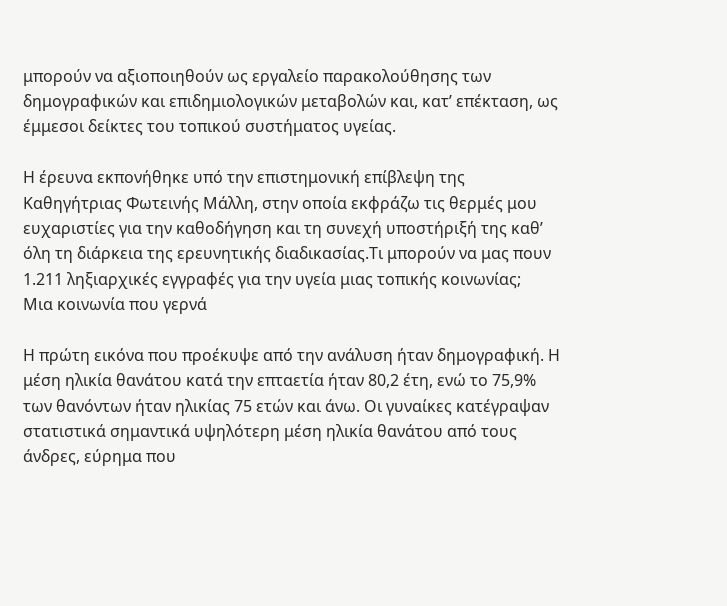μπορούν να αξιοποιηθούν ως εργαλείο παρακολούθησης των δημογραφικών και επιδημιολογικών μεταβολών και, κατ’ επέκταση, ως έμμεσοι δείκτες του τοπικού συστήματος υγείας.

Η έρευνα εκπονήθηκε υπό την επιστημονική επίβλεψη της Καθηγήτριας Φωτεινής Μάλλη, στην οποία εκφράζω τις θερμές μου ευχαριστίες για την καθοδήγηση και τη συνεχή υποστήριξή της καθ’ όλη τη διάρκεια της ερευνητικής διαδικασίας.Τι μπορούν να μας πουν 1.211 ληξιαρχικές εγγραφές για την υγεία μιας τοπικής κοινωνίας;
Μια κοινωνία που γερνά

Η πρώτη εικόνα που προέκυψε από την ανάλυση ήταν δημογραφική. Η μέση ηλικία θανάτου κατά την επταετία ήταν 80,2 έτη, ενώ το 75,9% των θανόντων ήταν ηλικίας 75 ετών και άνω. Οι γυναίκες κατέγραψαν στατιστικά σημαντικά υψηλότερη μέση ηλικία θανάτου από τους άνδρες, εύρημα που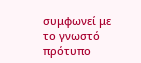συμφωνεί με το γνωστό πρότυπο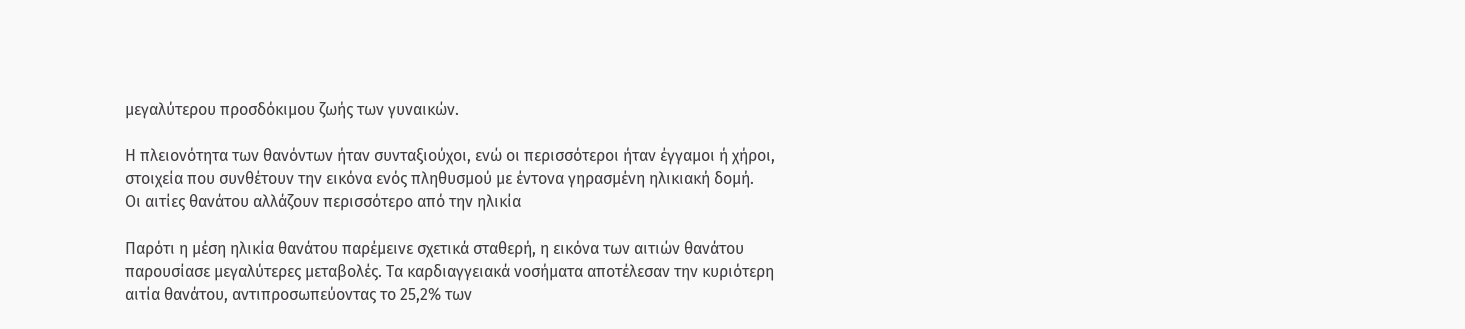μεγαλύτερου προσδόκιμου ζωής των γυναικών.

Η πλειονότητα των θανόντων ήταν συνταξιούχοι, ενώ οι περισσότεροι ήταν έγγαμοι ή χήροι, στοιχεία που συνθέτουν την εικόνα ενός πληθυσμού με έντονα γηρασμένη ηλικιακή δομή.
Οι αιτίες θανάτου αλλάζουν περισσότερο από την ηλικία

Παρότι η μέση ηλικία θανάτου παρέμεινε σχετικά σταθερή, η εικόνα των αιτιών θανάτου παρουσίασε μεγαλύτερες μεταβολές. Τα καρδιαγγειακά νοσήματα αποτέλεσαν την κυριότερη αιτία θανάτου, αντιπροσωπεύοντας το 25,2% των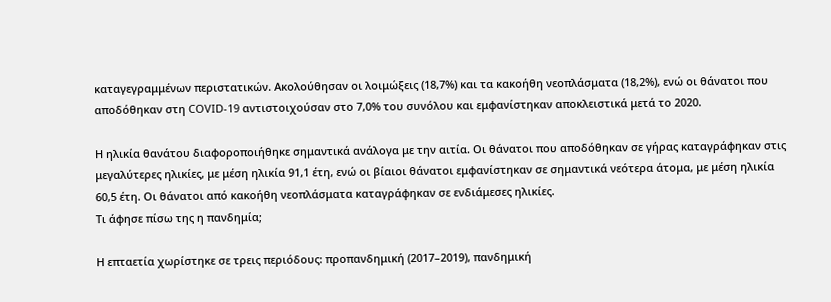καταγεγραμμένων περιστατικών. Ακολούθησαν οι λοιμώξεις (18,7%) και τα κακοήθη νεοπλάσματα (18,2%), ενώ οι θάνατοι που αποδόθηκαν στη COVID-19 αντιστοιχούσαν στο 7,0% του συνόλου και εμφανίστηκαν αποκλειστικά μετά το 2020.

Η ηλικία θανάτου διαφοροποιήθηκε σημαντικά ανάλογα με την αιτία. Οι θάνατοι που αποδόθηκαν σε γήρας καταγράφηκαν στις μεγαλύτερες ηλικίες, με μέση ηλικία 91,1 έτη, ενώ οι βίαιοι θάνατοι εμφανίστηκαν σε σημαντικά νεότερα άτομα, με μέση ηλικία 60,5 έτη. Οι θάνατοι από κακοήθη νεοπλάσματα καταγράφηκαν σε ενδιάμεσες ηλικίες.
Τι άφησε πίσω της η πανδημία;

Η επταετία χωρίστηκε σε τρεις περιόδους: προπανδημική (2017–2019), πανδημική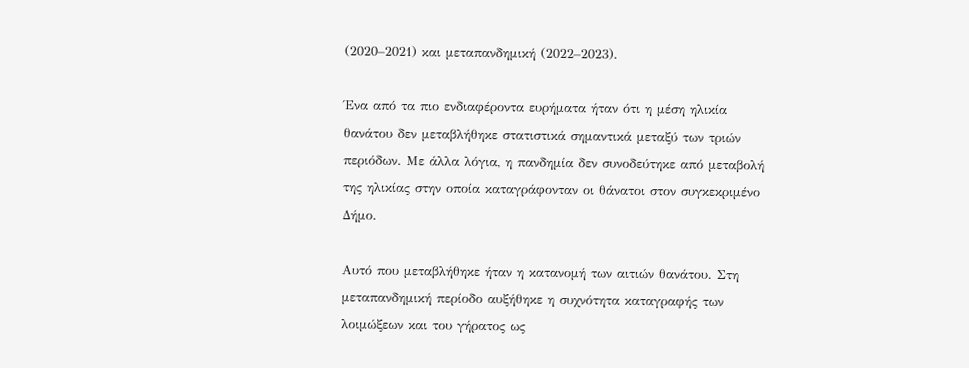(2020–2021) και μεταπανδημική (2022–2023).

Ένα από τα πιο ενδιαφέροντα ευρήματα ήταν ότι η μέση ηλικία θανάτου δεν μεταβλήθηκε στατιστικά σημαντικά μεταξύ των τριών περιόδων. Με άλλα λόγια, η πανδημία δεν συνοδεύτηκε από μεταβολή της ηλικίας στην οποία καταγράφονταν οι θάνατοι στον συγκεκριμένο Δήμο.

Αυτό που μεταβλήθηκε ήταν η κατανομή των αιτιών θανάτου. Στη μεταπανδημική περίοδο αυξήθηκε η συχνότητα καταγραφής των λοιμώξεων και του γήρατος ως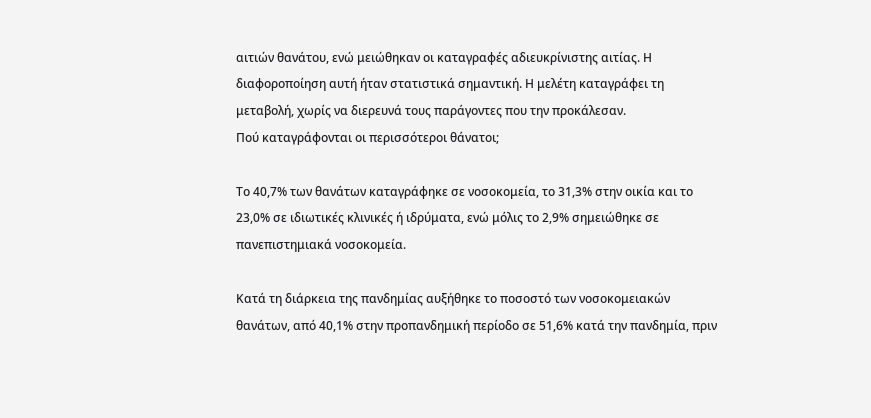αιτιών θανάτου, ενώ μειώθηκαν οι καταγραφές αδιευκρίνιστης αιτίας. Η διαφοροποίηση αυτή ήταν στατιστικά σημαντική. Η μελέτη καταγράφει τη μεταβολή, χωρίς να διερευνά τους παράγοντες που την προκάλεσαν.
Πού καταγράφονται οι περισσότεροι θάνατοι;

Το 40,7% των θανάτων καταγράφηκε σε νοσοκομεία, το 31,3% στην οικία και το 23,0% σε ιδιωτικές κλινικές ή ιδρύματα, ενώ μόλις το 2,9% σημειώθηκε σε πανεπιστημιακά νοσοκομεία.

Κατά τη διάρκεια της πανδημίας αυξήθηκε το ποσοστό των νοσοκομειακών θανάτων, από 40,1% στην προπανδημική περίοδο σε 51,6% κατά την πανδημία, πριν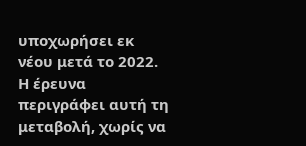υποχωρήσει εκ νέου μετά το 2022. Η έρευνα περιγράφει αυτή τη μεταβολή, χωρίς να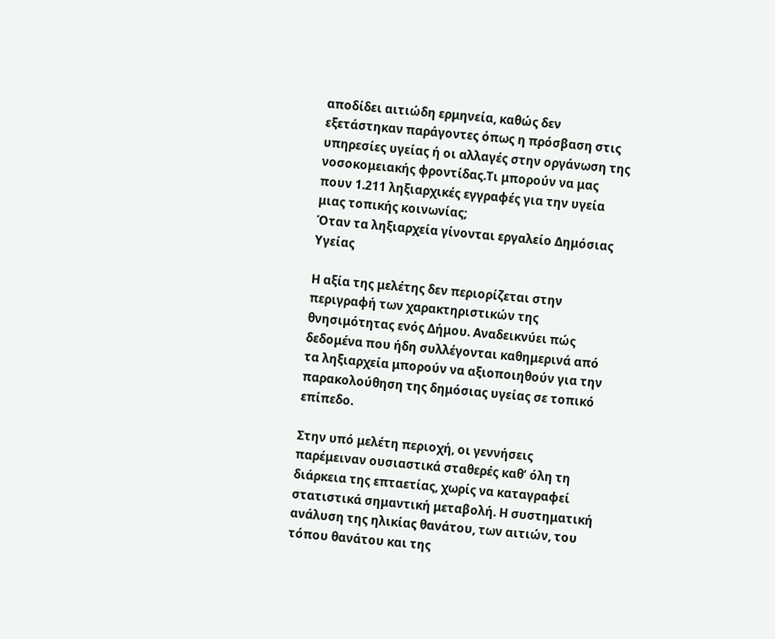αποδίδει αιτιώδη ερμηνεία, καθώς δεν εξετάστηκαν παράγοντες όπως η πρόσβαση στις υπηρεσίες υγείας ή οι αλλαγές στην οργάνωση της νοσοκομειακής φροντίδας.Τι μπορούν να μας πουν 1.211 ληξιαρχικές εγγραφές για την υγεία μιας τοπικής κοινωνίας;
Όταν τα ληξιαρχεία γίνονται εργαλείο Δημόσιας Υγείας

Η αξία της μελέτης δεν περιορίζεται στην περιγραφή των χαρακτηριστικών της θνησιμότητας ενός Δήμου. Αναδεικνύει πώς δεδομένα που ήδη συλλέγονται καθημερινά από τα ληξιαρχεία μπορούν να αξιοποιηθούν για την παρακολούθηση της δημόσιας υγείας σε τοπικό επίπεδο.

Στην υπό μελέτη περιοχή, οι γεννήσεις παρέμειναν ουσιαστικά σταθερές καθ’ όλη τη διάρκεια της επταετίας, χωρίς να καταγραφεί στατιστικά σημαντική μεταβολή. Η συστηματική ανάλυση της ηλικίας θανάτου, των αιτιών, του τόπου θανάτου και της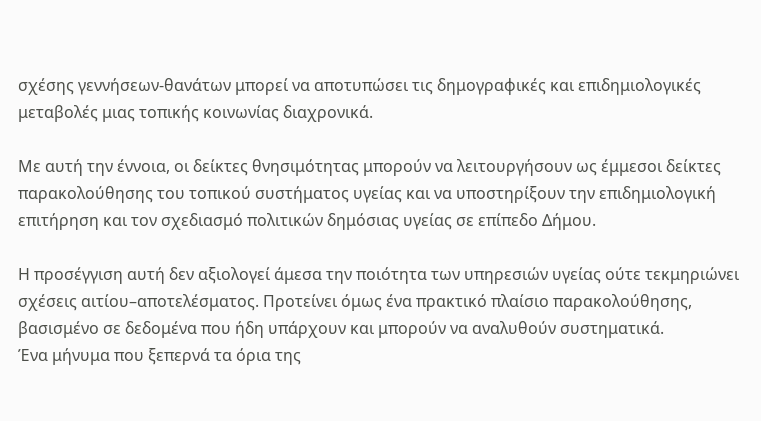σχέσης γεννήσεων-θανάτων μπορεί να αποτυπώσει τις δημογραφικές και επιδημιολογικές μεταβολές μιας τοπικής κοινωνίας διαχρονικά.

Με αυτή την έννοια, οι δείκτες θνησιμότητας μπορούν να λειτουργήσουν ως έμμεσοι δείκτες παρακολούθησης του τοπικού συστήματος υγείας και να υποστηρίξουν την επιδημιολογική επιτήρηση και τον σχεδιασμό πολιτικών δημόσιας υγείας σε επίπεδο Δήμου.

Η προσέγγιση αυτή δεν αξιολογεί άμεσα την ποιότητα των υπηρεσιών υγείας ούτε τεκμηριώνει σχέσεις αιτίου–αποτελέσματος. Προτείνει όμως ένα πρακτικό πλαίσιο παρακολούθησης, βασισμένο σε δεδομένα που ήδη υπάρχουν και μπορούν να αναλυθούν συστηματικά.
Ένα μήνυμα που ξεπερνά τα όρια της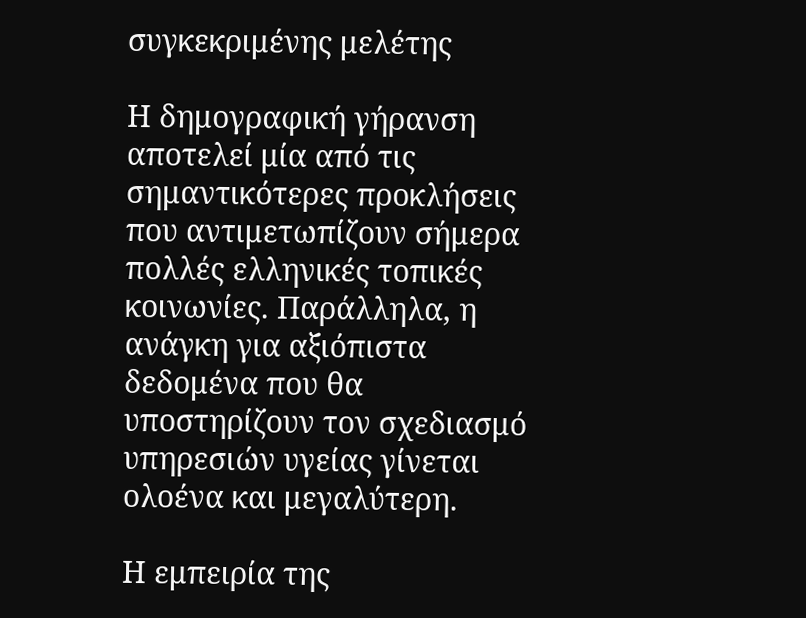συγκεκριμένης μελέτης

Η δημογραφική γήρανση αποτελεί μία από τις σημαντικότερες προκλήσεις που αντιμετωπίζουν σήμερα πολλές ελληνικές τοπικές κοινωνίες. Παράλληλα, η ανάγκη για αξιόπιστα δεδομένα που θα υποστηρίζουν τον σχεδιασμό υπηρεσιών υγείας γίνεται ολοένα και μεγαλύτερη.

Η εμπειρία της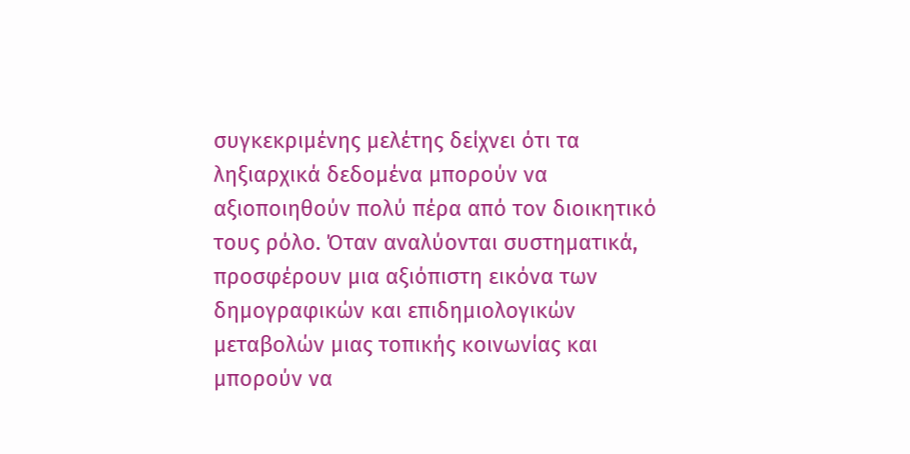συγκεκριμένης μελέτης δείχνει ότι τα ληξιαρχικά δεδομένα μπορούν να αξιοποιηθούν πολύ πέρα από τον διοικητικό τους ρόλο. Όταν αναλύονται συστηματικά, προσφέρουν μια αξιόπιστη εικόνα των δημογραφικών και επιδημιολογικών μεταβολών μιας τοπικής κοινωνίας και μπορούν να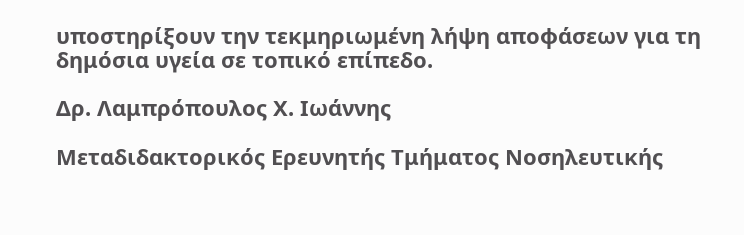υποστηρίξουν την τεκμηριωμένη λήψη αποφάσεων για τη δημόσια υγεία σε τοπικό επίπεδο.

Δρ. Λαμπρόπουλος Χ. Ιωάννης

Μεταδιδακτορικός Ερευνητής Τμήματος Νοσηλευτικής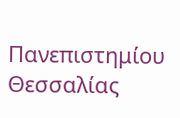Πανεπιστημίου Θεσσαλίας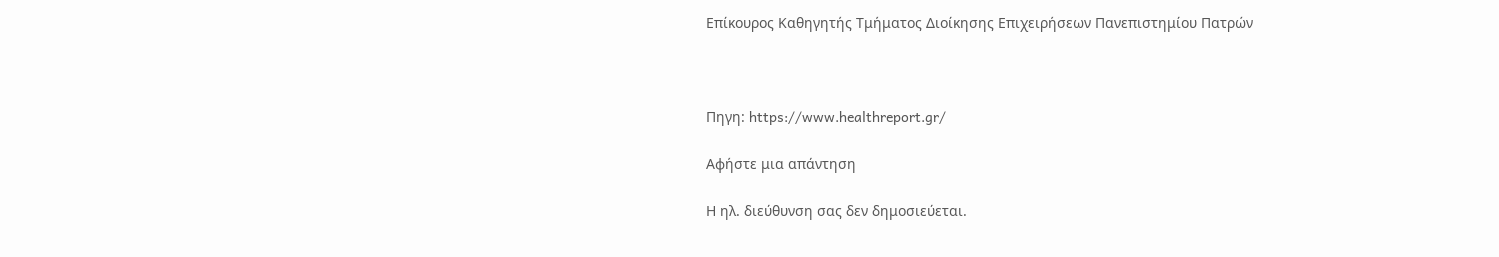Επίκουρος Καθηγητής Τμήματος Διοίκησης Επιχειρήσεων Πανεπιστημίου Πατρών



Πηγη: https://www.healthreport.gr/

Αφήστε μια απάντηση

Η ηλ. διεύθυνση σας δεν δημοσιεύεται.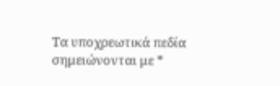Τα υποχρεωτικά πεδία σημειώνονται με *